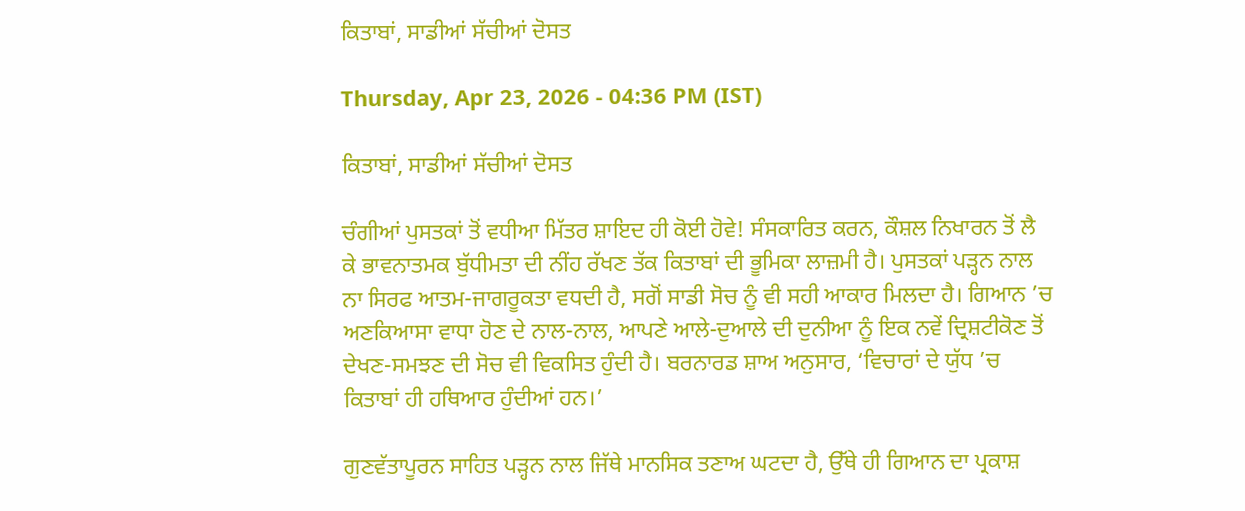ਕਿਤਾਬਾਂ, ਸਾਡੀਆਂ ਸੱਚੀਆਂ ਦੋਸਤ

Thursday, Apr 23, 2026 - 04:36 PM (IST)

ਕਿਤਾਬਾਂ, ਸਾਡੀਆਂ ਸੱਚੀਆਂ ਦੋਸਤ

ਚੰਗੀਆਂ ਪੁਸਤਕਾਂ ਤੋਂ ਵਧੀਆ ਮਿੱਤਰ ਸ਼ਾਇਦ ਹੀ ਕੋਈ ਹੋਵੇ! ਸੰਸਕਾਰਿਤ ਕਰਨ, ਕੌਸ਼ਲ ਨਿਖਾਰਨ ਤੋਂ ਲੈ ਕੇ ਭਾਵਨਾਤਮਕ ਬੁੱਧੀਮਤਾ ਦੀ ਨੀਂਹ ਰੱਖਣ ਤੱਕ ਕਿਤਾਬਾਂ ਦੀ ਭੂਮਿਕਾ ਲਾਜ਼ਮੀ ਹੈ। ਪੁਸਤਕਾਂ ਪੜ੍ਹਨ ਨਾਲ ਨਾ ਸਿਰਫ ਆਤਮ-ਜਾਗਰੂਕਤਾ ਵਧਦੀ ਹੈ, ਸਗੋਂ ਸਾਡੀ ਸੋਚ ਨੂੰ ਵੀ ਸਹੀ ਆਕਾਰ ਮਿਲਦਾ ਹੈ। ਗਿਆਨ ’ਚ ਅਣਕਿਆਸਾ ਵਾਧਾ ਹੋਣ ਦੇ ਨਾਲ-ਨਾਲ, ਆਪਣੇ ਆਲੇ-ਦੁਆਲੇ ਦੀ ਦੁਨੀਆ ਨੂੰ ਇਕ ਨਵੇਂ ਦ੍ਰਿਸ਼ਟੀਕੋਣ ਤੋਂ ਦੇਖਣ-ਸਮਝਣ ਦੀ ਸੋਚ ਵੀ ਵਿਕਸਿਤ ਹੁੰਦੀ ਹੈ। ਬਰਨਾਰਡ ਸ਼ਾਅ ਅਨੁਸਾਰ, ‘ਵਿਚਾਰਾਂ ਦੇ ਯੁੱਧ ’ਚ ਕਿਤਾਬਾਂ ਹੀ ਹਥਿਆਰ ਹੁੰਦੀਆਂ ਹਨ।’

ਗੁਣਵੱਤਾਪੂਰਨ ਸਾਹਿਤ ਪੜ੍ਹਨ ਨਾਲ ਜਿੱਥੇ ਮਾਨਸਿਕ ਤਣਾਅ ਘਟਦਾ ਹੈ, ਉੱਥੇ ਹੀ ਗਿਆਨ ਦਾ ਪ੍ਰਕਾਸ਼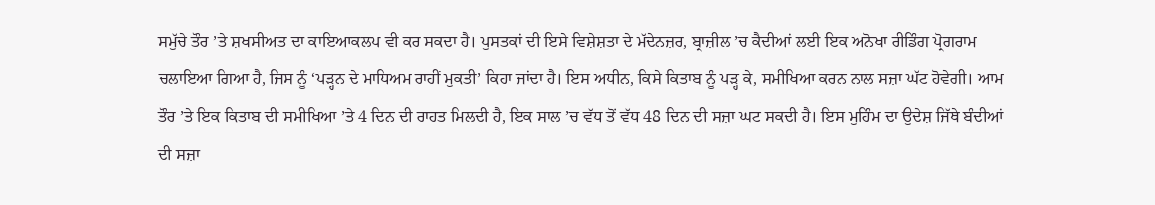ਸਮੁੱਚੇ ਤੌਰ ’ਤੇ ਸ਼ਖਸੀਅਤ ਦਾ ਕਾਇਆਕਲਪ ਵੀ ਕਰ ਸਕਦਾ ਹੈ। ਪੁਸਤਕਾਂ ਦੀ ਇਸੇ ਵਿਸ਼ੇਸ਼ਤਾ ਦੇ ਮੱਦੇਨਜ਼ਰ, ਬ੍ਰਾਜ਼ੀਲ ’ਚ ਕੈਦੀਆਂ ਲਈ ਇਕ ਅਨੋਖਾ ਰੀਡਿੰਗ ਪ੍ਰੋਗਰਾਮ ਚਲਾਇਆ ਗਿਆ ਹੈ, ਜਿਸ ਨੂੰ ‘ਪੜ੍ਹਨ ਦੇ ਮਾਧਿਅਮ ਰਾਹੀਂ ਮੁਕਤੀ’ ਕਿਹਾ ਜਾਂਦਾ ਹੈ। ਇਸ ਅਧੀਨ, ਕਿਸੇ ਕਿਤਾਬ ਨੂੰ ਪੜ੍ਹ ਕੇ, ਸਮੀਖਿਆ ਕਰਨ ਨਾਲ ਸਜ਼ਾ ਘੱਟ ਹੋਵੇਗੀ। ਆਮ ਤੌਰ ’ਤੇ ਇਕ ਕਿਤਾਬ ਦੀ ਸਮੀਖਿਆ ’ਤੇ 4 ਦਿਨ ਦੀ ਰਾਹਤ ਮਿਲਦੀ ਹੈ, ਇਕ ਸਾਲ ’ਚ ਵੱਧ ਤੋਂ ਵੱਧ 48 ਦਿਨ ਦੀ ਸਜ਼ਾ ਘਟ ਸਕਦੀ ਹੈ। ਇਸ ਮੁਹਿੰਮ ਦਾ ਉਦੇਸ਼ ਜਿੱਥੇ ਬੰਦੀਆਂ ਦੀ ਸਜ਼ਾ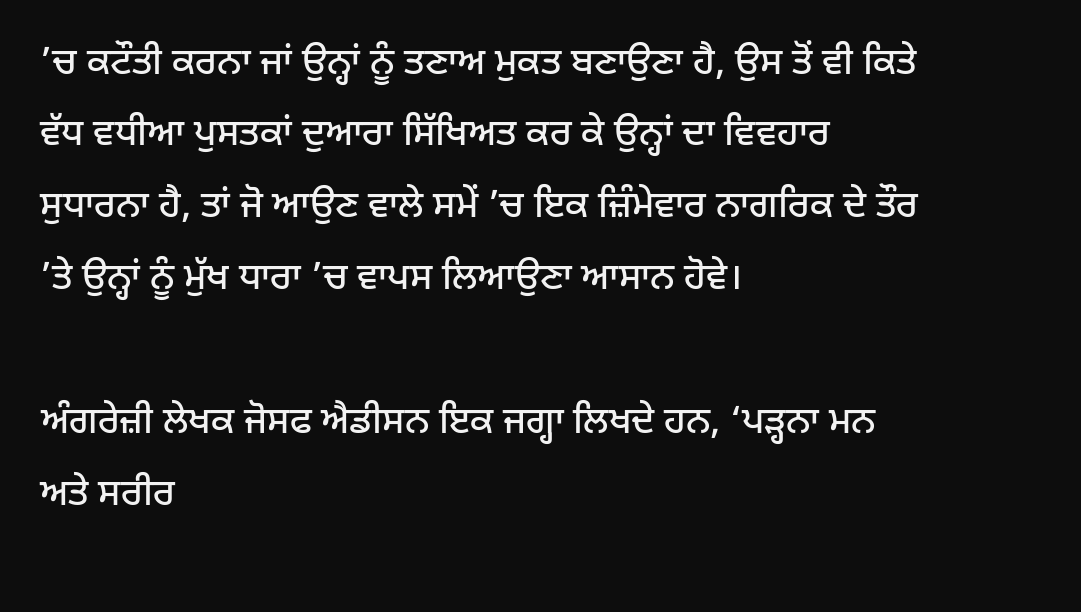’ਚ ਕਟੌਤੀ ਕਰਨਾ ਜਾਂ ਉਨ੍ਹਾਂ ਨੂੰ ਤਣਾਅ ਮੁਕਤ ਬਣਾਉਣਾ ਹੈ, ਉਸ ਤੋਂ ਵੀ ਕਿਤੇ ਵੱਧ ਵਧੀਆ ਪੁਸਤਕਾਂ ਦੁਆਰਾ ਸਿੱਖਿਅਤ ਕਰ ਕੇ ਉਨ੍ਹਾਂ ਦਾ ਵਿਵਹਾਰ ਸੁਧਾਰਨਾ ਹੈ, ਤਾਂ ਜੋ ਆਉਣ ਵਾਲੇ ਸਮੇਂ ’ਚ ਇਕ ਜ਼ਿੰਮੇਵਾਰ ਨਾਗਰਿਕ ਦੇ ਤੌਰ ’ਤੇ ਉਨ੍ਹਾਂ ਨੂੰ ਮੁੱਖ ਧਾਰਾ ’ਚ ਵਾਪਸ ਲਿਆਉਣਾ ਆਸਾਨ ਹੋਵੇ।

ਅੰਗਰੇਜ਼ੀ ਲੇਖਕ ਜੋਸਫ ਐਡੀਸਨ ਇਕ ਜਗ੍ਹਾ ਲਿਖਦੇ ਹਨ, ‘ਪੜ੍ਹਨਾ ਮਨ ਅਤੇ ਸਰੀਰ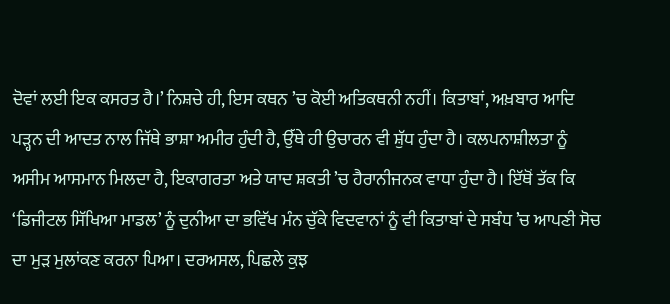ਦੋਵਾਂ ਲਈ ਇਕ ਕਸਰਤ ਹੈ।’ ਨਿਸ਼ਚੇ ਹੀ, ਇਸ ਕਥਨ ’ਚ ਕੋਈ ਅਤਿਕਥਨੀ ਨਹੀਂ। ਕਿਤਾਬਾਂ, ਅਖ਼ਬਾਰ ਆਦਿ ਪੜ੍ਹਨ ਦੀ ਆਦਤ ਨਾਲ ਜਿੱਥੇ ਭਾਸ਼ਾ ਅਮੀਰ ਹੁੰਦੀ ਹੈ, ਉੱਥੇ ਹੀ ਉਚਾਰਨ ਵੀ ਸ਼ੁੱਧ ਹੁੰਦਾ ਹੈ। ਕਲਪਨਾਸ਼ੀਲਤਾ ਨੂੰ ਅਸੀਮ ਆਸਮਾਨ ਮਿਲਦਾ ਹੈ, ਇਕਾਗਰਤਾ ਅਤੇ ਯਾਦ ਸ਼ਕਤੀ ’ਚ ਹੈਰਾਨੀਜਨਕ ਵਾਧਾ ਹੁੰਦਾ ਹੈ। ਇੱਥੋਂ ਤੱਕ ਕਿ ‘ਡਿਜੀਟਲ ਸਿੱਖਿਆ ਮਾਡਲ’ ਨੂੰ ਦੁਨੀਆ ਦਾ ਭਵਿੱਖ ਮੰਨ ਚੁੱਕੇ ਵਿਦਵਾਨਾਂ ਨੂੰ ਵੀ ਕਿਤਾਬਾਂ ਦੇ ਸਬੰਧ ’ਚ ਆਪਣੀ ਸੋਚ ਦਾ ਮੁੜ ਮੁਲਾਂਕਣ ਕਰਨਾ ਪਿਆ। ਦਰਅਸਲ, ਪਿਛਲੇ ਕੁਝ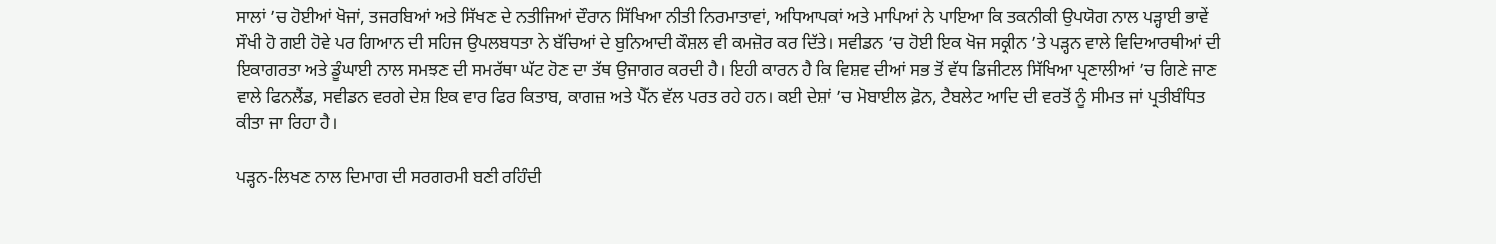ਸਾਲਾਂ ’ਚ ਹੋਈਆਂ ਖੋਜਾਂ, ਤਜਰਬਿਆਂ ਅਤੇ ਸਿੱਖਣ ਦੇ ਨਤੀਜਿਆਂ ਦੌਰਾਨ ਸਿੱਖਿਆ ਨੀਤੀ ਨਿਰਮਾਤਾਵਾਂ, ਅਧਿਆਪਕਾਂ ਅਤੇ ਮਾਪਿਆਂ ਨੇ ਪਾਇਆ ਕਿ ਤਕਨੀਕੀ ਉਪਯੋਗ ਨਾਲ ਪੜ੍ਹਾਈ ਭਾਵੇਂ ਸੌਖੀ ਹੋ ਗਈ ਹੋਵੇ ਪਰ ਗਿਆਨ ਦੀ ਸਹਿਜ ਉਪਲਬਧਤਾ ਨੇ ਬੱਚਿਆਂ ਦੇ ਬੁਨਿਆਦੀ ਕੌਸ਼ਲ ਵੀ ਕਮਜ਼ੋਰ ਕਰ ਦਿੱਤੇ। ਸਵੀਡਨ ’ਚ ਹੋਈ ਇਕ ਖੋਜ ਸਕ੍ਰੀਨ ’ਤੇ ਪੜ੍ਹਨ ਵਾਲੇ ਵਿਦਿਆਰਥੀਆਂ ਦੀ ਇਕਾਗਰਤਾ ਅਤੇ ਡੂੰਘਾਈ ਨਾਲ ਸਮਝਣ ਦੀ ਸਮਰੱਥਾ ਘੱਟ ਹੋਣ ਦਾ ਤੱਥ ਉਜਾਗਰ ਕਰਦੀ ਹੈ। ਇਹੀ ਕਾਰਨ ਹੈ ਕਿ ਵਿਸ਼ਵ ਦੀਆਂ ਸਭ ਤੋਂ ਵੱਧ ਡਿਜੀਟਲ ਸਿੱਖਿਆ ਪ੍ਰਣਾਲੀਆਂ ’ਚ ਗਿਣੇ ਜਾਣ ਵਾਲੇ ਫਿਨਲੈਂਡ, ਸਵੀਡਨ ਵਰਗੇ ਦੇਸ਼ ਇਕ ਵਾਰ ਫਿਰ ਕਿਤਾਬ, ਕਾਗਜ਼ ਅਤੇ ਪੈੱਨ ਵੱਲ ਪਰਤ ਰਹੇ ਹਨ। ਕਈ ਦੇਸ਼ਾਂ ’ਚ ਮੋਬਾਈਲ ਫ਼ੋਨ, ਟੈਬਲੇਟ ਆਦਿ ਦੀ ਵਰਤੋਂ ਨੂੰ ਸੀਮਤ ਜਾਂ ਪ੍ਰਤੀਬੰਧਿਤ ਕੀਤਾ ਜਾ ਰਿਹਾ ਹੈ।

ਪੜ੍ਹਨ-ਲਿਖਣ ਨਾਲ ਦਿਮਾਗ ਦੀ ਸਰਗਰਮੀ ਬਣੀ ਰਹਿੰਦੀ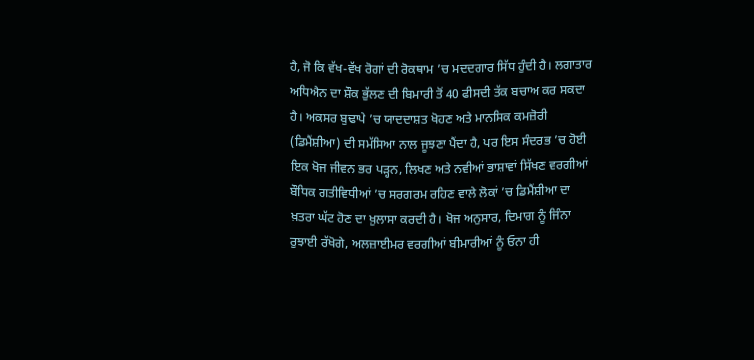ਹੈ, ਜੋ ਕਿ ਵੱਖ-ਵੱਖ ਰੋਗਾਂ ਦੀ ਰੋਕਥਾਮ ’ਚ ਮਦਦਗਾਰ ਸਿੱਧ ਹੁੰਦੀ ਹੈ। ਲਗਾਤਾਰ ਅਧਿਐਨ ਦਾ ਸ਼ੌਕ ਭੁੱਲਣ ਦੀ ਬਿਮਾਰੀ ਤੋਂ 40 ਫੀਸਦੀ ਤੱਕ ਬਚਾਅ ਕਰ ਸਕਦਾ ਹੈ। ਅਕਸਰ ਬੁਢਾਪੇ ’ਚ ਯਾਦਦਾਸ਼ਤ ਖੋਹਣ ਅਤੇ ਮਾਨਸਿਕ ਕਮਜ਼ੋਰੀ (ਡਿਮੈਂਸ਼ੀਆ) ਦੀ ਸਮੱਸਿਆ ਨਾਲ ਜੂਝਣਾ ਪੈਂਦਾ ਹੈ, ਪਰ ਇਸ ਸੰਦਰਭ ’ਚ ਹੋਈ ਇਕ ਖੋਜ ਜੀਵਨ ਭਰ ਪੜ੍ਹਨ, ਲਿਖਣ ਅਤੇ ਨਵੀਆਂ ਭਾਸ਼ਾਵਾਂ ਸਿੱਖਣ ਵਰਗੀਆਂ ਬੌਧਿਕ ਗਤੀਵਿਧੀਆਂ ’ਚ ਸਰਗਰਮ ਰਹਿਣ ਵਾਲੇ ਲੋਕਾਂ ’ਚ ਡਿਮੈਂਸ਼ੀਆ ਦਾ ਖ਼ਤਰਾ ਘੱਟ ਹੋਣ ਦਾ ਖ਼ੁਲਾਸਾ ਕਰਦੀ ਹੈ। ਖੋਜ ਅਨੁਸਾਰ, ਦਿਮਾਗ ਨੂੰ ਜਿੰਨਾ ਰੁਝਾਈ ਰੱਖੋਗੇ, ਅਲਜ਼ਾਈਮਰ ਵਰਗੀਆਂ ਬੀਮਾਰੀਆਂ ਨੂੰ ਓਨਾ ਹੀ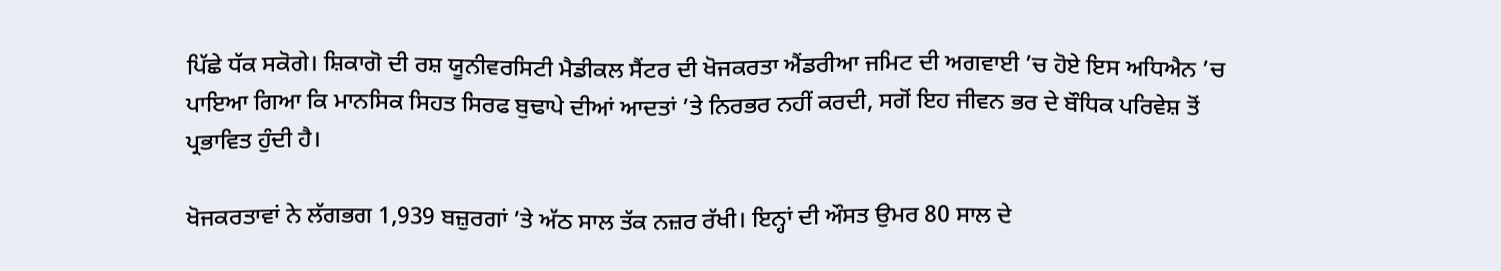ਪਿੱਛੇ ਧੱਕ ਸਕੋਗੇ। ਸ਼ਿਕਾਗੋ ਦੀ ਰਸ਼ ਯੂਨੀਵਰਸਿਟੀ ਮੈਡੀਕਲ ਸੈਂਟਰ ਦੀ ਖੋਜਕਰਤਾ ਐਂਡਰੀਆ ਜਮਿਟ ਦੀ ਅਗਵਾਈ ’ਚ ਹੋਏ ਇਸ ਅਧਿਐਨ ’ਚ ਪਾਇਆ ਗਿਆ ਕਿ ਮਾਨਸਿਕ ਸਿਹਤ ਸਿਰਫ ਬੁਢਾਪੇ ਦੀਆਂ ਆਦਤਾਂ ’ਤੇ ਨਿਰਭਰ ਨਹੀਂ ਕਰਦੀ, ਸਗੋਂ ਇਹ ਜੀਵਨ ਭਰ ਦੇ ਬੌਧਿਕ ਪਰਿਵੇਸ਼ ਤੋਂ ਪ੍ਰਭਾਵਿਤ ਹੁੰਦੀ ਹੈ।

ਖੋਜਕਰਤਾਵਾਂ ਨੇ ਲੱਗਭਗ 1,939 ਬਜ਼ੁਰਗਾਂ ’ਤੇ ਅੱਠ ਸਾਲ ਤੱਕ ਨਜ਼ਰ ਰੱਖੀ। ਇਨ੍ਹਾਂ ਦੀ ਔਸਤ ਉਮਰ 80 ਸਾਲ ਦੇ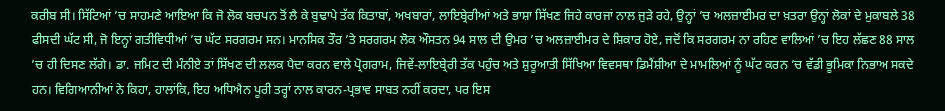ਕਰੀਬ ਸੀ। ਸਿੱਟਿਆਂ ’ਚ ਸਾਹਮਣੇ ਆਇਆ ਕਿ ਜੋ ਲੋਕ ਬਚਪਨ ਤੋਂ ਲੈ ਕੇ ਬੁਢਾਪੇ ਤੱਕ ਕਿਤਾਬਾਂ, ਅਖਬਾਰਾਂ, ਲਾਇਬ੍ਰੇਰੀਆਂ ਅਤੇ ਭਾਸ਼ਾ ਸਿੱਖਣ ਜਿਹੇ ਕਾਰਜਾਂ ਨਾਲ ਜੁੜੇ ਰਹੇ, ਉਨ੍ਹਾਂ ’ਚ ਅਲਜ਼ਾਈਮਰ ਦਾ ਖ਼ਤਰਾ ਉਨ੍ਹਾਂ ਲੋਕਾਂ ਦੇ ਮੁਕਾਬਲੇ 38 ਫੀਸਦੀ ਘੱਟ ਸੀ, ਜੋ ਇਨ੍ਹਾਂ ਗਤੀਵਿਧੀਆਂ ’ਚ ਘੱਟ ਸਰਗਰਮ ਸਨ। ਮਾਨਸਿਕ ਤੌਰ ’ਤੇ ਸਰਗਰਮ ਲੋਕ ਔਸਤਨ 94 ਸਾਲ ਦੀ ਉਮਰ ’ਚ ਅਲਜ਼ਾਈਮਰ ਦੇ ਸ਼ਿਕਾਰ ਹੋਏ, ਜਦੋਂ ਕਿ ਸਰਗਰਮ ਨਾ ਰਹਿਣ ਵਾਲਿਆਂ ’ਚ ਇਹ ਲੱਛਣ 88 ਸਾਲ ’ਚ ਹੀ ਦਿਸਣ ਲੱਗੇ। ਡਾ. ਜਮਿਟ ਦੀ ਮੰਨੀਏ ਤਾਂ ਸਿੱਖਣ ਦੀ ਲਲਕ ਪੈਦਾ ਕਰਨ ਵਾਲੇ ਪ੍ਰੋਗਰਾਮ, ਜਿਵੇਂ-ਲਾਇਬ੍ਰੇਰੀ ਤੱਕ ਪਹੁੰਚ ਅਤੇ ਸ਼ੁਰੂਆਤੀ ਸਿੱਖਿਆ ਵਿਵਸਥਾ ਡਿਮੈਂਸ਼ੀਆ ਦੇ ਮਾਮਲਿਆਂ ਨੂੰ ਘੱਟ ਕਰਨ ’ਚ ਵੱਡੀ ਭੂਮਿਕਾ ਨਿਭਾਅ ਸਕਦੇ ਹਨ। ਵਿਗਿਆਨੀਆਂ ਨੇ ਕਿਹਾ, ਹਾਲਾਂਕਿ, ਇਹ ਅਧਿਐਨ ਪੂਰੀ ਤਰ੍ਹਾਂ ਨਾਲ ਕਾਰਨ-ਪ੍ਰਭਾਵ ਸਾਬਤ ਨਹੀਂ ਕਰਦਾ, ਪਰ ਇਸ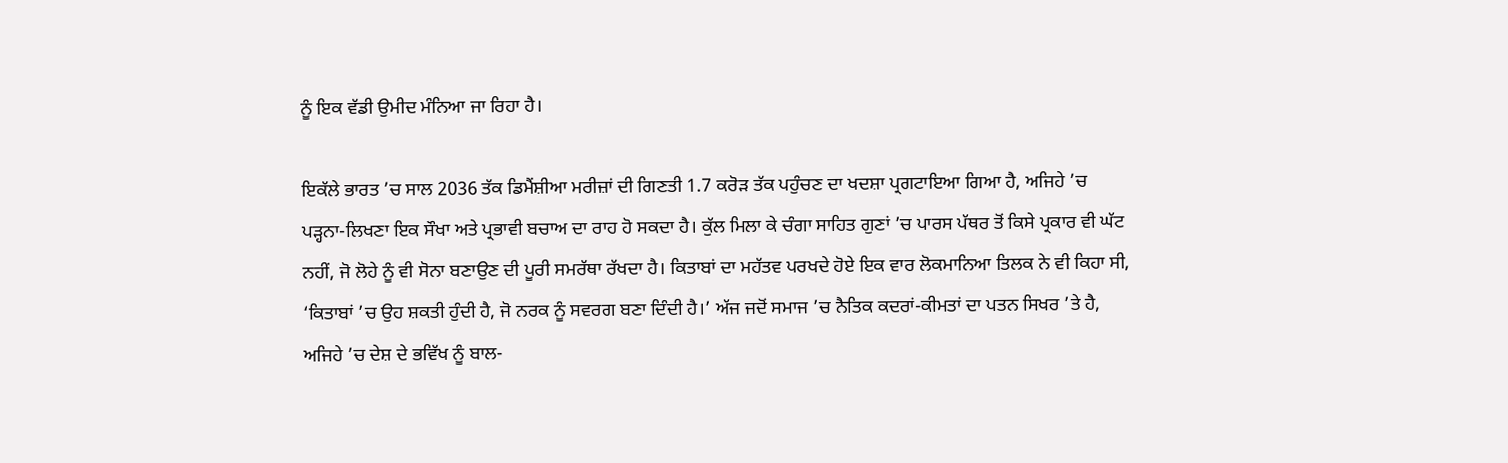ਨੂੰ ਇਕ ਵੱਡੀ ਉਮੀਦ ਮੰਨਿਆ ਜਾ ਰਿਹਾ ਹੈ।

ਇਕੱਲੇ ਭਾਰਤ ’ਚ ਸਾਲ 2036 ਤੱਕ ਡਿਮੈਂਸ਼ੀਆ ਮਰੀਜ਼ਾਂ ਦੀ ਗਿਣਤੀ 1.7 ਕਰੋੜ ਤੱਕ ਪਹੁੰਚਣ ਦਾ ਖਦਸ਼ਾ ਪ੍ਰਗਟਾਇਆ ਗਿਆ ਹੈ, ਅਜਿਹੇ ’ਚ ਪੜ੍ਹਨਾ-ਲਿਖਣਾ ਇਕ ਸੌਖਾ ਅਤੇ ਪ੍ਰਭਾਵੀ ਬਚਾਅ ਦਾ ਰਾਹ ਹੋ ਸਕਦਾ ਹੈ। ਕੁੱਲ ਮਿਲਾ ਕੇ ਚੰਗਾ ਸਾਹਿਤ ਗੁਣਾਂ ’ਚ ਪਾਰਸ ਪੱਥਰ ਤੋਂ ਕਿਸੇ ਪ੍ਰਕਾਰ ਵੀ ਘੱਟ ਨਹੀਂ, ਜੋ ਲੋਹੇ ਨੂੰ ਵੀ ਸੋਨਾ ਬਣਾਉਣ ਦੀ ਪੂਰੀ ਸਮਰੱਥਾ ਰੱਖਦਾ ਹੈ। ਕਿਤਾਬਾਂ ਦਾ ਮਹੱਤਵ ਪਰਖਦੇ ਹੋਏ ਇਕ ਵਾਰ ਲੋਕਮਾਨਿਆ ਤਿਲਕ ਨੇ ਵੀ ਕਿਹਾ ਸੀ, ‘ਕਿਤਾਬਾਂ ’ਚ ਉਹ ਸ਼ਕਤੀ ਹੁੰਦੀ ਹੈ, ਜੋ ਨਰਕ ਨੂੰ ਸਵਰਗ ਬਣਾ ਦਿੰਦੀ ਹੈ।’ ਅੱਜ ਜਦੋਂ ਸਮਾਜ ’ਚ ਨੈਤਿਕ ਕਦਰਾਂ-ਕੀਮਤਾਂ ਦਾ ਪਤਨ ਸਿਖਰ ’ਤੇ ਹੈ, ਅਜਿਹੇ ’ਚ ਦੇਸ਼ ਦੇ ਭਵਿੱਖ ਨੂੰ ਬਾਲ-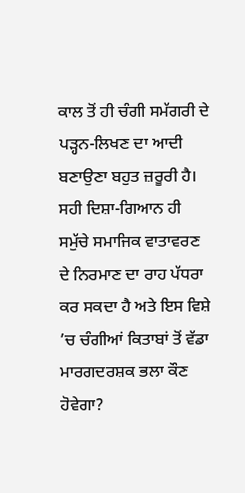ਕਾਲ ਤੋਂ ਹੀ ਚੰਗੀ ਸਮੱਗਰੀ ਦੇ ਪੜ੍ਹਨ-ਲਿਖਣ ਦਾ ਆਦੀ ਬਣਾਉਣਾ ਬਹੁਤ ਜ਼ਰੂਰੀ ਹੈ। ਸਹੀ ਦਿਸ਼ਾ-ਗਿਆਨ ਹੀ ਸਮੁੱਚੇ ਸਮਾਜਿਕ ਵਾਤਾਵਰਣ ਦੇ ਨਿਰਮਾਣ ਦਾ ਰਾਹ ਪੱਧਰਾ ਕਰ ਸਕਦਾ ਹੈ ਅਤੇ ਇਸ ਵਿਸ਼ੇ ’ਚ ਚੰਗੀਆਂ ਕਿਤਾਬਾਂ ਤੋਂ ਵੱਡਾ ਮਾਰਗਦਰਸ਼ਕ ਭਲਾ ਕੌਣ ਹੋਵੇਗਾ?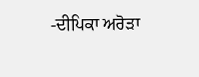-ਦੀਪਿਕਾ ਅਰੋੜਾ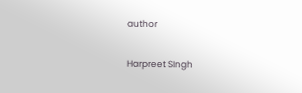author

Harpreet SIngh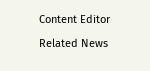Content Editor

Related News